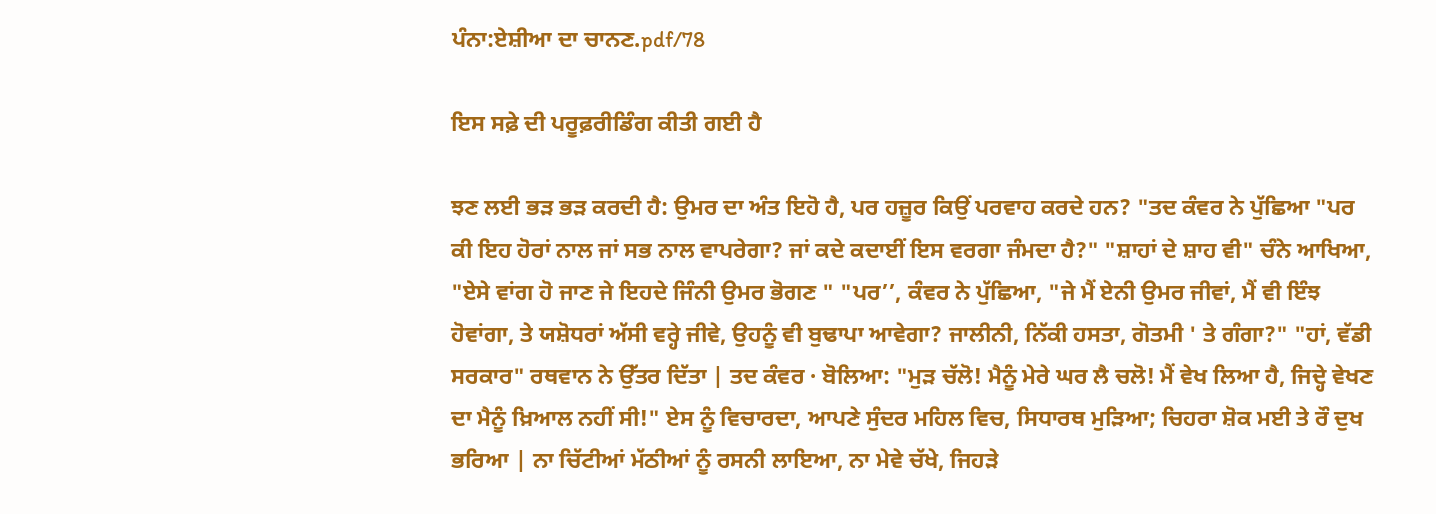ਪੰਨਾ:ਏਸ਼ੀਆ ਦਾ ਚਾਨਣ.pdf/78

ਇਸ ਸਫ਼ੇ ਦੀ ਪਰੂਫ਼ਰੀਡਿੰਗ ਕੀਤੀ ਗਈ ਹੈ

ਝਣ ਲਈ ਭੜ ਭੜ ਕਰਦੀ ਹੈ: ਉਮਰ ਦਾ ਅੰਤ ਇਹੋ ਹੈ, ਪਰ ਹਜ਼ੂਰ ਕਿਉਂ ਪਰਵਾਹ ਕਰਦੇ ਹਨ? "ਤਦ ਕੰਵਰ ਨੇ ਪੁੱਛਿਆ "ਪਰ ਕੀ ਇਹ ਹੋਰਾਂ ਨਾਲ ਜਾਂ ਸਭ ਨਾਲ ਵਾਪਰੇਗਾ? ਜਾਂ ਕਦੇ ਕਦਾਈਂ ਇਸ ਵਰਗਾ ਜੰਮਦਾ ਹੈ?" "ਸ਼ਾਹਾਂ ਦੇ ਸ਼ਾਹ ਵੀ" ਚੰਨੇ ਆਖਿਆ, "ਏਸੇ ਵਾਂਗ ਹੋ ਜਾਣ ਜੇ ਇਹਦੇ ਜਿੰਨੀ ਉਮਰ ਭੋਗਣ " "ਪਰ’’, ਕੰਵਰ ਨੇ ਪੁੱਛਿਆ, "ਜੇ ਮੈਂ ਏਨੀ ਉਮਰ ਜੀਵਾਂ, ਮੈਂ ਵੀ ਇੰਝ ਹੋਵਾਂਗਾ, ਤੇ ਯਸ਼ੋਧਰਾਂ ਅੱਸੀ ਵਰ੍ਹੇ ਜੀਵੇ, ਉਹਨੂੰ ਵੀ ਬੁਢਾਪਾ ਆਵੇਗਾ? ਜਾਲੀਨੀ, ਨਿੱਕੀ ਹਸਤਾ, ਗੋਤਮੀ ' ਤੇ ਗੰਗਾ?" "ਹਾਂ, ਵੱਡੀ ਸਰਕਾਰ" ਰਥਵਾਨ ਨੇ ਉੱਤਰ ਦਿੱਤਾ | ਤਦ ਕੰਵਰ · ਬੋਲਿਆ: "ਮੁੜ ਚੱਲੋ! ਮੈਨੂੰ ਮੇਰੇ ਘਰ ਲੈ ਚਲੋ! ਮੈਂ ਵੇਖ ਲਿਆ ਹੈ, ਜਿਦ੍ਹੇ ਵੇਖਣ ਦਾ ਮੈਨੂੰ ਖ਼ਿਆਲ ਨਹੀਂ ਸੀ!" ਏਸ ਨੂੰ ਵਿਚਾਰਦਾ, ਆਪਣੇ ਸੁੰਦਰ ਮਹਿਲ ਵਿਚ, ਸਿਧਾਰਥ ਮੁੜਿਆ; ਚਿਹਰਾ ਸ਼ੋਕ ਮਈ ਤੇ ਰੌ ਦੁਖ ਭਰਿਆ | ਨਾ ਚਿੱਟੀਆਂ ਮੱਠੀਆਂ ਨੂੰ ਰਸਨੀ ਲਾਇਆ, ਨਾ ਮੇਵੇ ਚੱਖੇ, ਜਿਹੜੇ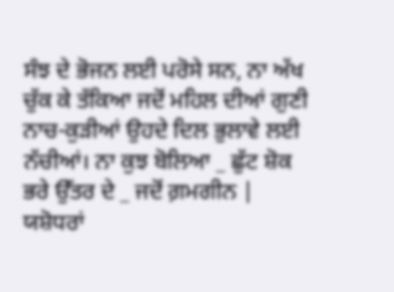ਸੰਝ ਦੇ ਭੋਜਨ ਲਈ ਪਰੋਸੇ ਸਨ, ਨਾ ਅੱਖ ਚੁੱਕ ਕੇ ਤੱਕਿਆ ਜਦੋਂ ਮਹਿਲ ਦੀਆਂ ਗੁਣੀ ਨਾਚ-ਕੁੜੀਆਂ ਉਹਦੇ ਦਿਲ ਭੁਲਾਵੇ ਲਈ ਨੱਚੀਆਂ। ਨਾ ਕੁਝ ਬੋਲਿਆ _ ਛੁੱਟ ਸ਼ੋਕ ਭਰੇ ਉੱਤਰ ਦੇ _ ਜਦੋਂ ਗ਼ਮਗੀਨ | ਯਸ਼ੋਧਰਾਂ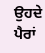ਉਹਦੇ ਪੈਰਾਂ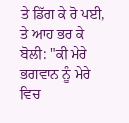ਤੇ ਡਿੱਗ ਕੇ ਰੋ ਪਈ, ਤੇ ਆਹ ਭਰ ਕੇ ਬੋਲੀ: "ਕੀ ਮੇਰੇ ਭਗਵਾਨ ਨੂੰ ਮੇਰੇ ਵਿਚ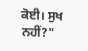ਕੋਈ। ਸੁਖ ਨਹੀਂ?"